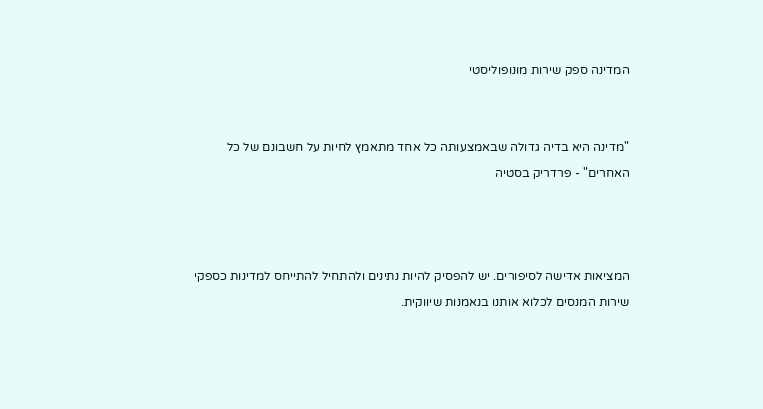המדינה ספק שירות מונופוליסטי


"מדינה היא בדיה גדולה שבאמצעותה כל אחד מתאמץ לחיות על חשבונם של כל האחרים" - פרדריק בסטיה



המציאות אדישה לסיפורים. יש להפסיק להיות נתינים ולהתחיל להתייחס למדינות כספקי שירות המנסים לכלוא אותנו בנאמנות שיווקית.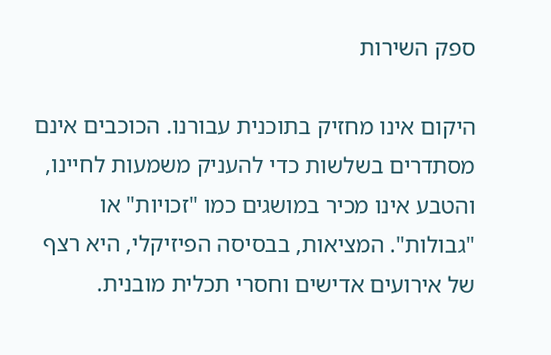ספק השירות

היקום אינו מחזיק בתוכנית עבורנו. הכוכבים אינם מסתדרים בשלשות כדי להעניק משמעות לחיינו, והטבע אינו מכיר במושגים כמו "זכויות" או "גבולות". המציאות, בבסיסה הפיזיקלי, היא רצף של אירועים אדישים וחסרי תכלית מובנית.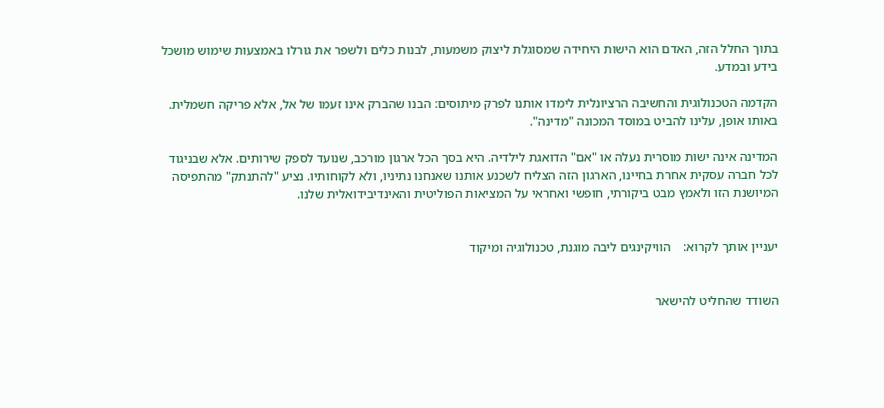בתוך החלל הזה, האדם הוא הישות היחידה שמסוגלת ליצוק משמעות, לבנות כלים ולשפר את גורלו באמצעות שימוש מושכל בידע ובמדע.

הקדמה הטכנולוגית והחשיבה הרציונלית לימדו אותנו לפרק מיתוסים: הבנו שהברק אינו זעמו של אל, אלא פריקה חשמלית. באותו אופן, עלינו להביט במוסד המכונה "מדינה".

המדינה אינה ישות מוסרית נעלה או "אם" הדואגת לילדיה. היא בסך הכל ארגון מורכב, שנועד לספק שירותים. אלא שבניגוד לכל חברה עסקית אחרת בחיינו, הארגון הזה הצליח לשכנע אותנו שאנחנו נתיניו, ולא לקוחותיו. נציע "להתנתק" מהתפיסה המיושנת הזו ולאמץ מבט ביקורתי, חופשי ואחראי על המציאות הפוליטית והאינדיבידואלית שלנו.


יעניין אותך לקרוא:    הוויקינגים ליבה מוגנת, טכנולוגיה ומיקוד


השודד שהחליט להישאר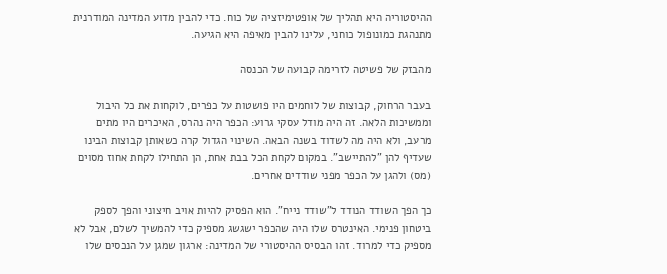ההיסטוריה היא תהליך של אופטימיזציה של כוח. כדי להבין מדוע המדינה המודרנית מתנהגת כמונופול כוחני, עלינו להבין מאיפה היא הגיעה.

מהבזק של פשיטה לזרימה קבועה של הכנסה

בעבר הרחוק, קבוצות של לוחמים היו פושטות על כפרים, לוקחות את כל היבול וממשיכות הלאה. זה היה מודל עסקי גרוע: הכפר היה נהרס, האיכרים היו מתים מרעב, ולא היה מה לשדוד בשנה הבאה. השינוי הגדול קרה כשאותן קבוצות הבינו שעדיף להן "להתיישב". במקום לקחת הכל בבת אחת, הן התחילו לקחת אחוז מסוים (מס) ולהגן על הכפר מפני שודדים אחרים.

כך הפך השודד הנודד ל"שודד נייח". הוא הפסיק להיות אויב חיצוני והפך לספק ביטחון פנימי. האינטרס שלו היה שהכפר ישגשג מספיק כדי להמשיך לשלם, אבל לא מספיק כדי למרוד. זהו הבסיס ההיסטורי של המדינה: ארגון שמגן על הנכסים שלו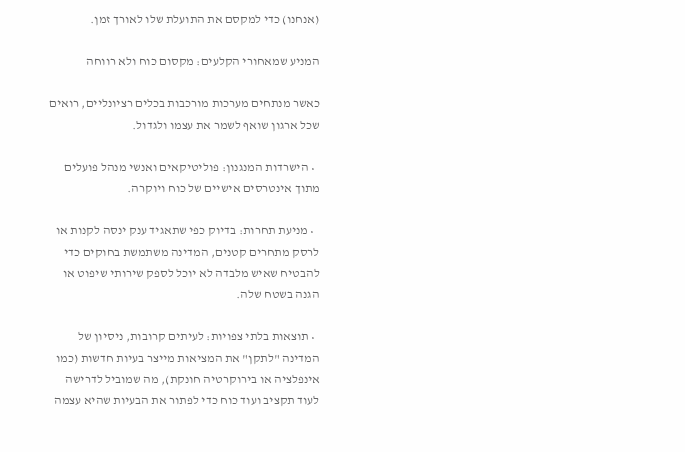(אנחנו) כדי למקסם את התועלת שלו לאורך זמן.

המניע שמאחורי הקלעים: מקסום כוח ולא רווחה

כאשר מנתחים מערכות מורכבות בכלים רציונליים, רואים שכל ארגון שואף לשמר את עצמו ולגדול.

  • הישרדות המנגנון: פוליטיקאים ואנשי מנהל פועלים מתוך אינטרסים אישיים של כוח ויוקרה.

  • מניעת תחרות: בדיוק כפי שתאגיד ענק ינסה לקנות או לרסק מתחרים קטנים, המדינה משתמשת בחוקים כדי להבטיח שאיש מלבדה לא יוכל לספק שירותי שיפוט או הגנה בשטח שלה.

  • תוצאות בלתי צפויות: לעיתים קרובות, ניסיון של המדינה "לתקן" את המציאות מייצר בעיות חדשות (כמו אינפלציה או בירוקרטיה חונקת), מה שמוביל לדרישה לעוד תקציב ועוד כוח כדי לפתור את הבעיות שהיא עצמה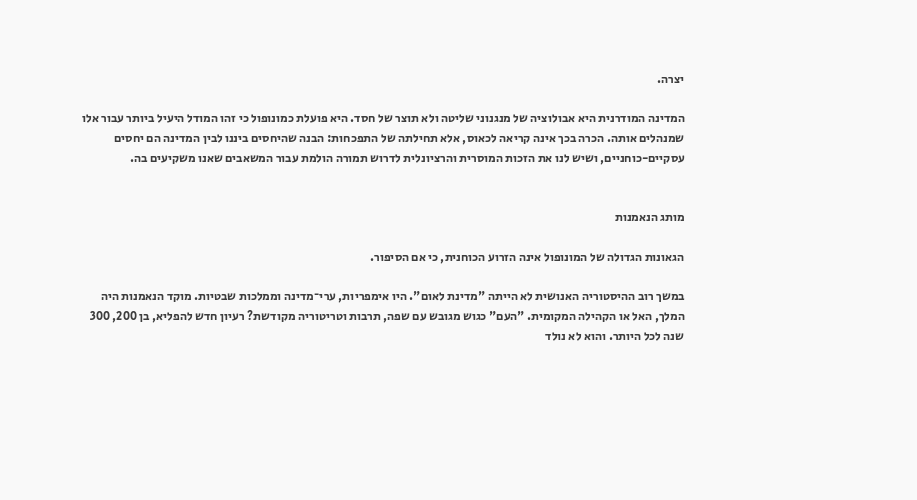יצרה.

המדינה המודרנית היא אבולוציה של מנגנוני שליטה ולא תוצר של חסד. היא פועלת כמונופול כי זהו המודל היעיל ביותר עבור אלו שמנהלים אותה. הכרה בכך אינה קריאה לכאוס, אלא תחילתה של התפכחות: הבנה שהיחסים ביננו לבין המדינה הם יחסים עסקיים-כוחניים, ושיש לנו את הזכות המוסרית והרציונלית לדרוש תמורה הולמת עבור המשאבים שאנו משקיעים בה.


מותג הנאמנות

הגאונות הגדולה של המונופול אינה הזרוע הכוחנית, כי אם הסיפור.

במשך רוב ההיסטוריה האנושית לא הייתה "מדינת לאום". היו אימפריות, ערי־מדינה וממלכות שבטיות. מוקד הנאמנות היה המלך, האל או הקהילה המקומית. "העם" כגוש מגובש עם שפה, תרבות וטריטוריה מקודשת? רעיון חדש להפליא, בן 200, 300 שנה לכל היותר. והוא לא נולד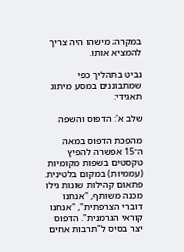במקרה; מישהו היה צריך להמציא אותו.

נביט בתהליך כפי שמתבוננים במסע מיתוג תאגידי:

שלב א': הדפוס והשפה

מהפכת הדפוס במאה ה־15 אפשרה להפיץ טקסטים בשפות מקומיות (עממיות) במקום בלטינית. פתאום קהילות שונות גילו מכנה משותף, "אנחנו דוברי הצרפתית", "אנחנו קוראי הגרמנית". הדפוס יצר בסיס ל"תרבות אחים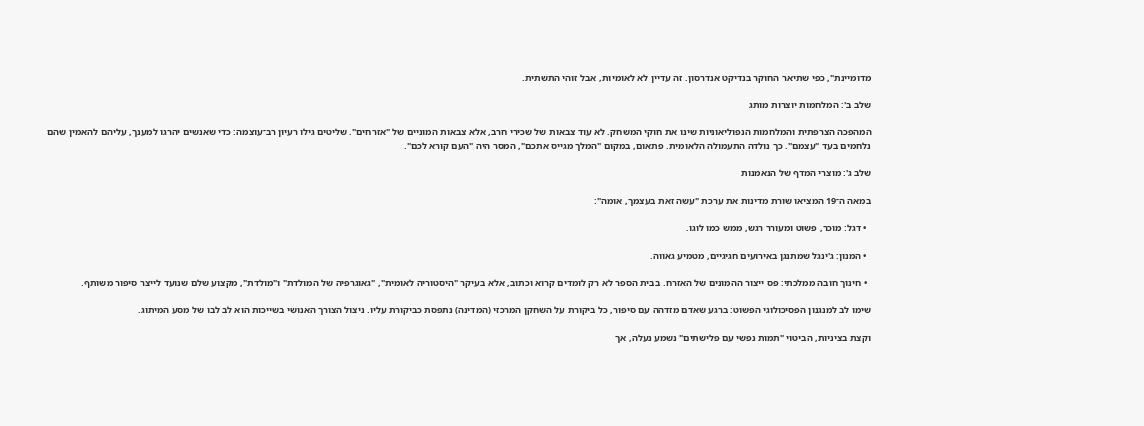מדומיינת", כפי שתיאר החוקר בנדיקט אנדרסון. זה עדיין לא לאומיות, אבל זוהי התשתית.

שלב ב': המלחמות יוצרות מותג

המהפכה הצרפתית והמלחמות הנפוליאוניות שינו את חוקי המשחק. לא עוד צבאות של שכירי חרב, אלא צבאות המוניים של "אזרחים". שליטים גילו רעיון רב־עוצמה: כדי שאנשים יהרגו למענך, עליהם להאמין שהם נלחמים בעד "עצמם". כך נולדה התעמולה הלאומית. פתאום, במקום "המלך מגייס אתכם", המסר היה "העם קורא לכם".

שלב ג': מוצרי המדף של הנאמנות

במאה ה־19 המציאו שורת מדינות את ערכת "עשה זאת בעצמך, אומה":

  • דגל: מוכר, פשוט ומעורר רגש, ממש כמו לוגו.

  • המנון: ג'ינגל שמתנגן באירועים חגיגיים, מטמיע גאווה.

  • חינוך חובה ממלכתי: פס ייצור ההמונים של האזרח. בבית הספר לא רק לומדים קרוא וכתוב, אלא בעיקר "היסטוריה לאומית", "גאוגרפיה של המולדת" ו"מולדת", מקצוע שלם שנועד לייצר סיפור משותף.

שימו לב למנגנון הפסיכולוגי הפשוט: ברגע שאדם מזדהה עם סיפור, כל ביקורת על השחקן המרכזי (המדינה) נתפסת כביקורת עליו. ניצול הצורך האנושי בשייכות הוא לב לבו של מסע המיתוג.

וקצת בציניות, הביטוי "תמות נפשי עם פלישתים" נשמע נעלה, אך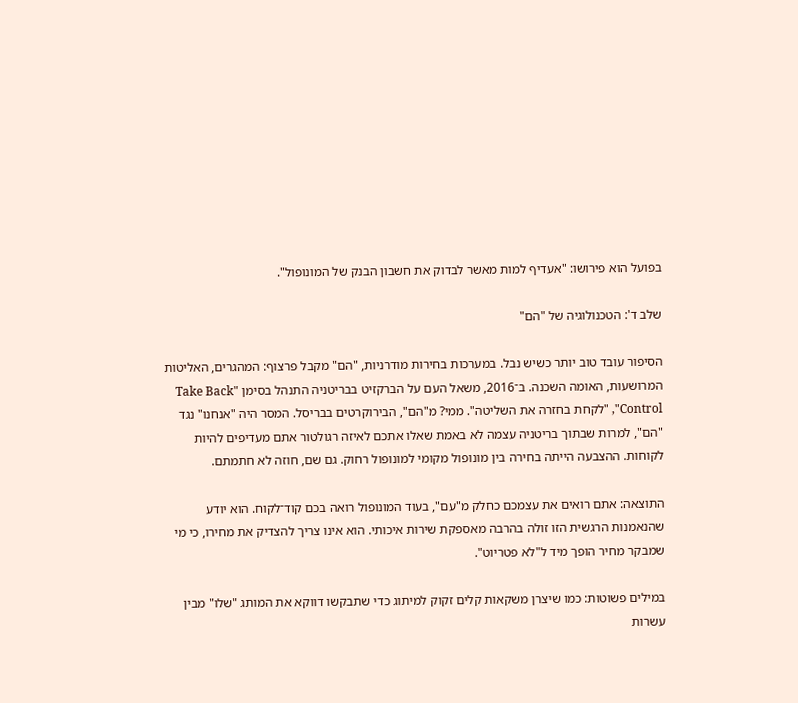בפועל הוא פירושו: "אעדיף למות מאשר לבדוק את חשבון הבנק של המונופול".

שלב ד': הטכנולוגיה של "הם"

הסיפור עובד טוב יותר כשיש נבל. במערכות בחירות מודרניות, "הם" מקבל פרצוף: המהגרים, האליטות המרושעות, האומה השכנה. ב־2016, משאל העם על הברקזיט בבריטניה התנהל בסימן "Take Back Control", "לקחת בחזרה את השליטה". ממי? מ"הם", הבירוקרטים בבריסל. המסר היה "אנחנו" נגד "הם", למרות שבתוך בריטניה עצמה לא באמת שאלו אתכם לאיזה רגולטור אתם מעדיפים להיות לקוחות. ההצבעה הייתה בחירה בין מונופול מקומי למונופול רחוק. גם שם, חוזה לא חתמתם.

התוצאה: אתם רואים את עצמכם כחלק מ"עם", בעוד המונופול רואה בכם קוד־לקוח. הוא יודע שהנאמנות הרגשית הזו זולה בהרבה מאספקת שירות איכותי. הוא אינו צריך להצדיק את מחירו, כי מי שמבקר מחיר הופך מיד ל"לא פטריוט".

במילים פשוטות: כמו שיצרן משקאות קלים זקוק למיתוג כדי שתבקשו דווקא את המותג "שלו" מבין עשרות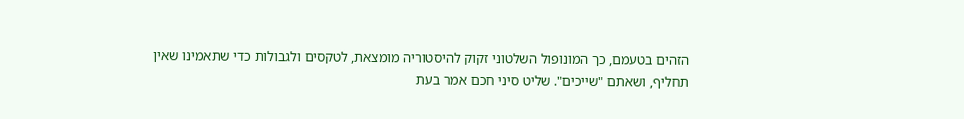הזהים בטעמם, כך המונופול השלטוני זקוק להיסטוריה מומצאת, לטקסים ולגבולות כדי שתאמינו שאין תחליף, ושאתם "שייכים". שליט סיני חכם אמר בעת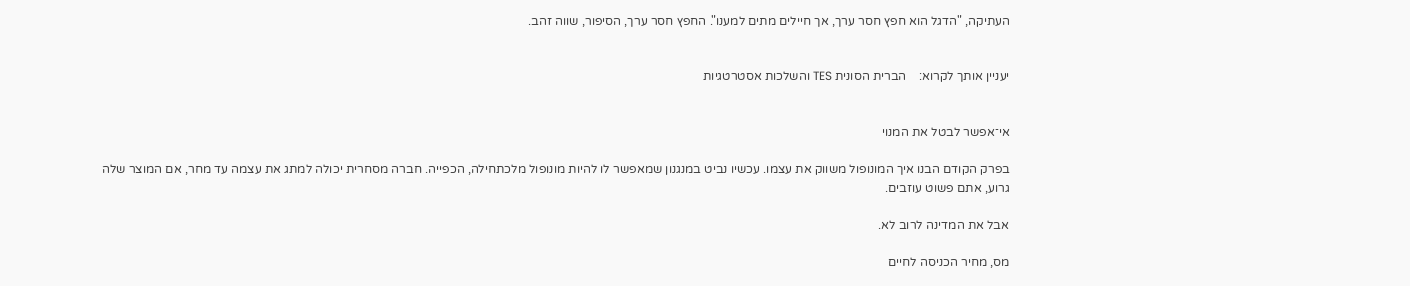העתיקה, "הדגל הוא חפץ חסר ערך, אך חיילים מתים למענו". החפץ חסר ערך, הסיפור, שווה זהב.


יעניין אותך לקרוא:    הברית הסונית TES והשלכות אסטרטגיות


אי־אפשר לבטל את המנוי

בפרק הקודם הבנו איך המונופול משווק את עצמו. עכשיו נביט במנגנון שמאפשר לו להיות מונופול מלכתחילה, הכפייה. חברה מסחרית יכולה למתג את עצמה עד מחר, אם המוצר שלה גרוע, אתם פשוט עוזבים.

אבל את המדינה לרוב לא.

מס, מחיר הכניסה לחיים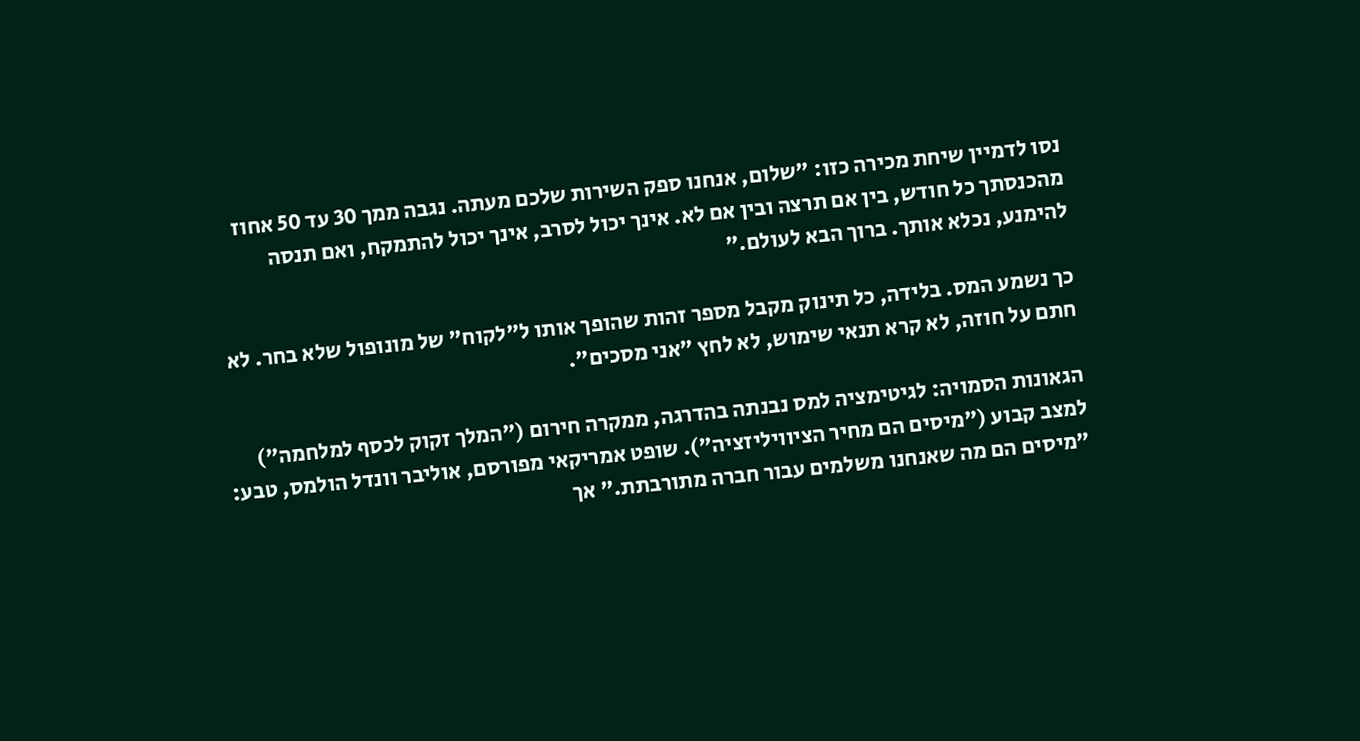נסו לדמיין שיחת מכירה כזו: "שלום, אנחנו ספק השירות שלכם מעתה. נגבה ממך 30 עד 50 אחוז מהכנסתך כל חודש, בין אם תרצה ובין אם לא. אינך יכול לסרב, אינך יכול להתמקח, ואם תנסה להימנע, נכלא אותך. ברוך הבא לעולם."

כך נשמע המס. בלידה, כל תינוק מקבל מספר זהות שהופך אותו ל"לקוח" של מונופול שלא בחר. לא חתם על חוזה, לא קרא תנאי שימוש, לא לחץ "אני מסכים".

הגאונות הסמויה: לגיטימציה למס נבנתה בהדרגה, ממקרה חירום ("המלך זקוק לכסף למלחמה") למצב קבוע ("מיסים הם מחיר הציוויליזציה"). שופט אמריקאי מפורסם, אוליבר וונדל הולמס, טבע: "מיסים הם מה שאנחנו משלמים עבור חברה מתורבתת." אך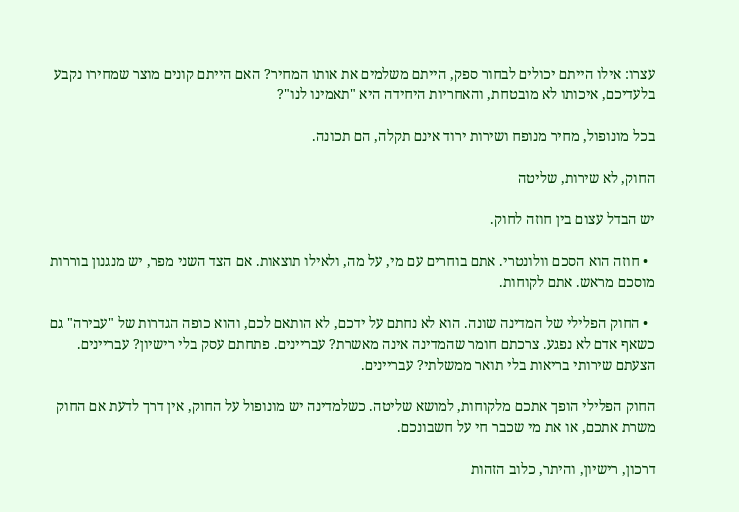עצרו: אילו הייתם יכולים לבחור ספק, הייתם משלמים את אותו המחיר? האם הייתם קונים מוצר שמחירו נקבע בלעדיכם, איכותו לא מובטחת, והאחריות היחידה היא "תאמינו לנו"?

בכל מונופול, מחיר מנופח ושירות ירוד אינם תקלה, הם תכונה.

החוק, לא שירות, שליטה

יש הבדל עצום בין חוזה לחוק.

  • חוזה הוא הסכם וולונטרי. אתם בוחרים עם מי, על מה, ולאילו תוצאות. אם הצד השני מפר, יש מנגנון בוררות מוסכם מראש. אתם לקוחות.

  • החוק הפלילי של המדינה שונה. הוא לא נחתם על ידכם, לא הותאם לכם, והוא כופה הגדרות של "עבירה" גם כשאף אדם לא נפגע. צרכתם חומר שהמדינה אינה מאשרת? עבריינים. פתחתם עסק בלי רישיון? עבריינים. הצעתם שירותי בריאות בלי תואר ממשלתי? עבריינים.

החוק הפלילי הופך אתכם מלקוחות, למושא שליטה. כשלמדינה יש מונופול על החוק, אין דרך לדעת אם החוק משרת אתכם, או את מי שכבר חי על חשבונכם.

דרכון, רישיון, והיתר, כלוב הזהות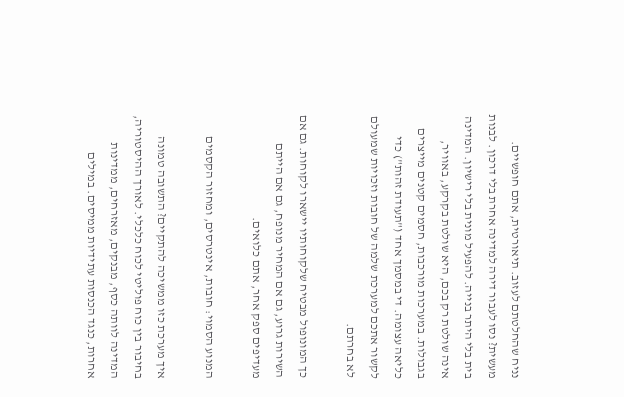נניח שהחלטתם לעזוב. תיאורטית, אתם חופשיים. מעשית? נסו לעבור דירה למדינה אחרת בלי דרכון. לבנות בית בלי היתר בנייה. להפעיל מונית בלי רישיון. המדינה אינה שולטת רק בכם, היא שולטת בקרקע, באוויר, בגבולות. במערכות מורכבות, חסמים קטנים מייצרים כליאה עצומה. די במסמך אחד ("תעודת זהות") כדי לקשור אתכם למערכת שלמה של חובות וזכויות שמעולם לא בחרתם.

כך המונופול מבטיח שלקוחותיו יישארו לקוחות. גם אם השירות גרוע, גם אם המחיר מנופח, גם אם הייתם מעדיפים ספק אחר, אתם כלואים.

המנוע הסמוי: חובות, אינטרסים, ומחזור הקסמים

איך מערכת כזו ממשיכה להתקיים? התשובה טמונה בחיבור בין כוח פוליטי לכוח כלכלי. לאורך ההיסטוריה, המדינה לוותה כסף, מבנקים, מאזרחים, ממדינות אחרות, כנגד הכנסות עתידיות ממיסים. במילים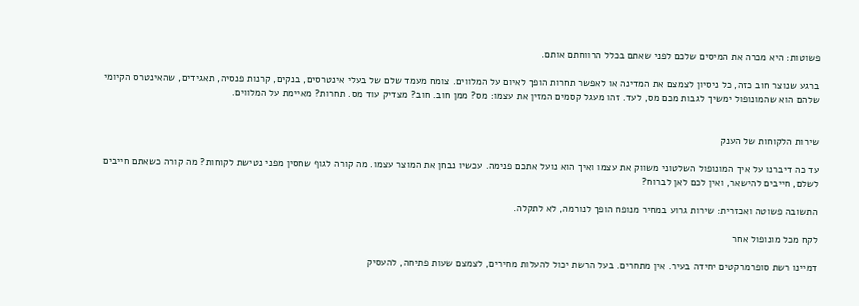פשוטות: היא מכרה את המיסים שלכם לפני שאתם בכלל הרווחתם אותם.

ברגע שנוצר חוב כזה, כל ניסיון לצמצם את המדינה או לאפשר תחרות הופך לאיום על המלווים. צומח מעמד שלם של בעלי אינטרסים, בנקים, קרנות פנסיה, תאגידים, שהאינטרס הקיומי שלהם הוא שהמונופול ימשיך לגבות מכם מס, לעד. זהו מעגל קסמים המזין את עצמו: מס? ממן חוב. חוב? מצדיק עוד מס. תחרות? מאיימת על המלווים.


שירות הלקוחות של הענק

עד כה דיברנו על איך המונופול השלטוני משווק את עצמו ואיך הוא נועל אתכם פנימה. עכשיו נבחן את המוצר עצמו. מה קורה לגוף שחסין מפני נטישת לקוחות? מה קורה כשאתם חייבים לשלם, חייבים להישאר, ואין לכם לאן לברוח?

התשובה פשוטה ואכזרית: שירות גרוע במחיר מנופח הופך לנורמה, לא לתקלה.

לקח מכל מונופול אחר

דמיינו רשת סופרמרקטים יחידה בעיר. אין מתחרים. בעל הרשת יכול להעלות מחירים, לצמצם שעות פתיחה, להעסיק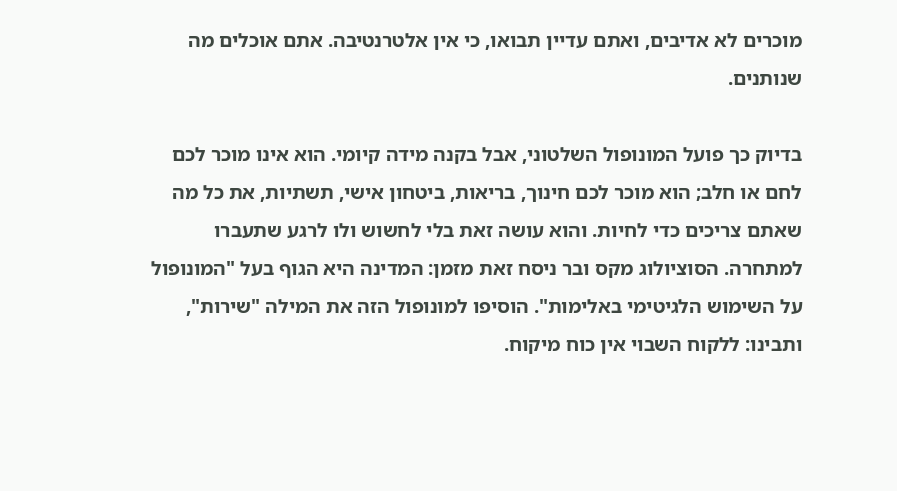מוכרים לא אדיבים, ואתם עדיין תבואו, כי אין אלטרנטיבה. אתם אוכלים מה שנותנים.

בדיוק כך פועל המונופול השלטוני, אבל בקנה מידה קיומי. הוא אינו מוכר לכם לחם או חלב; הוא מוכר לכם חינוך, בריאות, ביטחון אישי, תשתיות, את כל מה שאתם צריכים כדי לחיות. והוא עושה זאת בלי לחשוש ולו לרגע שתעברו למתחרה. הסוציולוג מקס ובר ניסח זאת מזמן: המדינה היא הגוף בעל "המונופול על השימוש הלגיטימי באלימות". הוסיפו למונופול הזה את המילה "שירות", ותבינו: ללקוח השבוי אין כוח מיקוח.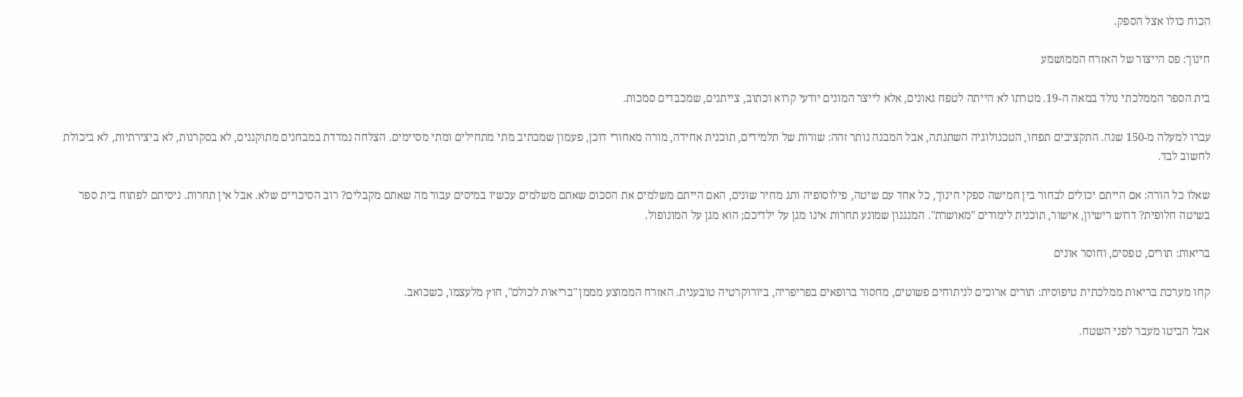הכוח כולו אצל הספק.

חינוך: פס הייצור של האזרח הממושמע

בית הספר הממלכתי נולד במאה ה-19. מטרתו לא הייתה לטפח גאונים, אלא לייצר המונים יודעי קרוא וכתוב, צייתנים, שמכבדים סמכות.

עברו למעלה מ-150 שנה. התקציבים תפחו, הטכנולוגיה השתנתה, אבל המבנה נותר זהה: שורות של תלמידים, תוכנית אחידה, מורה מאחורי דוכן, פעמון שמכתיב מתי מתחילים ומתי מסיימים. הצלחה נמדדת במבחנים מתוקננים, לא בסקרנות, לא ביצירתיות, לא ביכולת לחשוב לבד.

שאלו כל הורה: אם הייתם יכולים לבחור בין חמישה ספקי חינוך, כל אחד עם שיטה, פילוסופיה ותג מחיר שונים, האם הייתם משלמים את הסכום שאתם משלמים עכשיו במיסים עבור מה שאתם מקבלים? רוב הסיכויים שלא. אבל אין תחרות. ניסיתם לפתוח בית ספר בשיטה חלופית? דרוש רישיון, אישור, תוכנית לימודים "מאושרת". המנגנון שמונע תחרות אינו מגן על ילדיכם; הוא מגן על המונופול.

בריאות: תורים, טפסים, וחוסר אונים

קחו מערכת בריאות ממלכתית טיפוסית: תורים ארוכים לניתוחים פשוטים, מחסור ברופאים בפריפריה, ביורוקרטיה טובענית. האזרח הממוצע מממן "בריאות לכולם", חוץ מלעצמו, כשכואב.

אבל הביטו מעבר לפני השטח.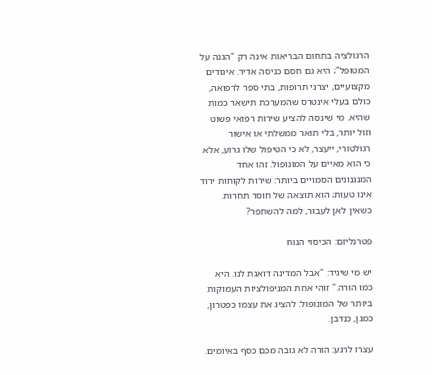הרגולציה בתחום הבריאות אינה רק "הגנה על המטופל"; היא גם חסם כניסה אדיר. איגודים מקצועיים, יצרני תרופות, בתי ספר לרפואה, כולם בעלי אינטרס שהמערכת תישאר כמות שהיא. מי שינסה להציע שירות רפואי פשוט וזול יותר, בלי תואר ממשלתי או אישור רגולטורי, ייעצר, לא כי הטיפול שלו גרוע, אלא כי הוא מאיים על המונופול. זהו אחד המנגנונים הסמויים ביותר: שירות לקוחות ירוד אינו טעות; הוא תוצאה של חוסר תחרות. כשאין לאן לעבור, למה להשתפר?

פטרנליזם: הכיסוי הנוח

יש מי שיגיד: "אבל המדינה דואגת לנו. היא כמו הורה." זוהי אחת המניפולציות העמוקות ביותר של המונופול: להציג את עצמו כפטרון, כמגן, כנדבן.

עצרו לרגע: הורה לא גובה מכם כסף באיומים.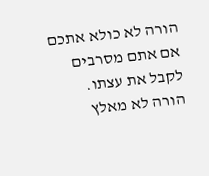הורה לא כולא אתכם אם אתם מסרבים לקבל את עצתו. הורה לא מאלץ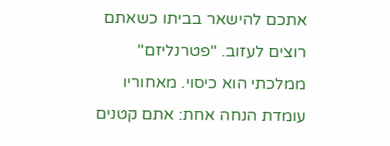אתכם להישאר בביתו כשאתם רוצים לעזוב. "פטרנליזם" ממלכתי הוא כיסוי. מאחוריו עומדת הנחה אחת: אתם קטנים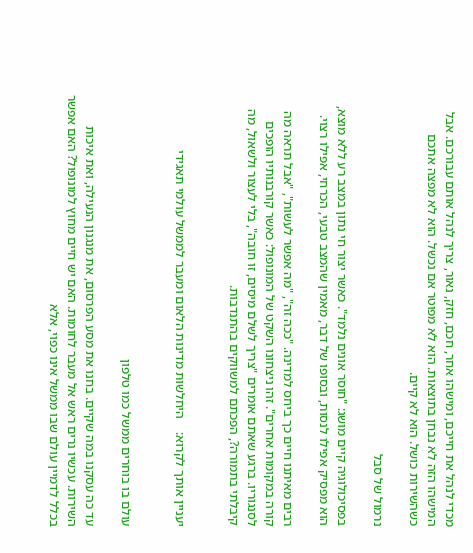מכדי לנהל את חייכם, ומישהו אחר, חכם, חזק, נאור, צריך לנהל אותם עבורכם. אבל המישהו הזה לא נבחן בתוצאות. הוא לא מפוטר אם נכשל. הוא לא מפצה אתכם כשהשירות כושל. הוא לא קיים.

נרמול של סבל

בפסיכולוגיה קיים מושג: "חוסר אונים נלמד". כאשר יצור חי נתון במצב רע ללא מוצא, הוא מפסיק אפילו לנסות, ובסופו של דבר, מאמין שהמצב טבעי, הכרחי, אפילו רצוי.

רבים מאיתנו חיים כך ביחס למדינה. "ככה זה", "מה אפשר לעשות", "אבל תראה מה קורה במקומות אחרים". זהו ניצחונו השקט של המונופול: כאשר קורבנותיו הופכים לסנגוריו. ברגע שאתם אומרים "צריך לשלם מיסים, זו חובה", בלי לעצור ולשאול, מה קיבלתי בתמורה?, הפכתם למשווקים בהתנדבות.


יעניין אותך לקרוא:    היחלשות מדינות הלאום ומעבר לממשל עולמי תאגידי


עולם בו בוחרים ממשל כמו טלפון

עד כה עסקנו במה שקיים. בחנו את מסע הפרסום, את מנגנון הנעילה, ואת איכות השירות. עכשיו נרים ראש אל מעבר לחומות. האם יש חיים מחוץ למונופול? האם אפשר בכלל לדמיין עולם שבו ממשל אינו כפוי, אלא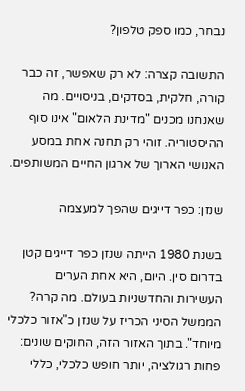נבחר, כמו ספק טלפון?

התשובה קצרה: לא רק שאפשר, זה כבר קורה, חלקית, בסדקים, בניסויים. מה שאנחנו מכנים "מדינת הלאום" אינו סוף ההיסטוריה. זוהי רק תחנה אחת במסע האנושי הארוך של ארגון החיים המשותפים.

שנזן: כפר דייגים שהפך למעצמה

בשנת 1980 הייתה שנזן כפר דייגים קטן בדרום סין. היום, היא אחת הערים העשירות והחדשניות בעולם. מה קרה? הממשל הסיני הכריז על שנזן כ"אזור כלכלי מיוחד". בתוך האזור הזה, החוקים שונים: פחות רגולציה, יותר חופש כלכלי, כללי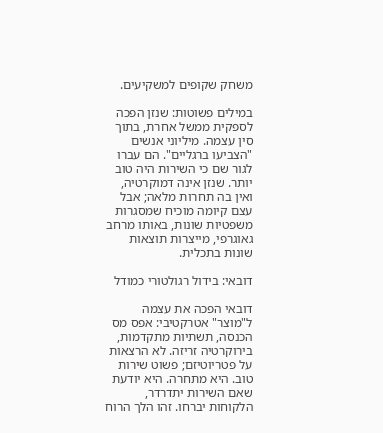משחק שקופים למשקיעים.

במילים פשוטות: שנזן הפכה לספקית ממשל אחרת, בתוך סין עצמה. מיליוני אנשים "הצביעו ברגליים". הם עברו לגור שם כי השירות היה טוב יותר. שנזן אינה דמוקרטיה, ואין בה תחרות מלאה; אבל עצם קיומה מוכיח שמסגרות משפטיות שונות, באותו מרחב גאוגרפי, מייצרות תוצאות שונות בתכלית.

דובאי: בידול רגולטורי כמודל

דובאי הפכה את עצמה ל"מוצר" אטרקטיבי: אפס מס הכנסה, תשתיות מתקדמות, בירוקרטיה זריזה. לא הרצאות על פטריוטיזם; פשוט שירות טוב. היא מתחרה. היא יודעת שאם השירות יתדרדר, הלקוחות יברחו. זהו הלך הרוח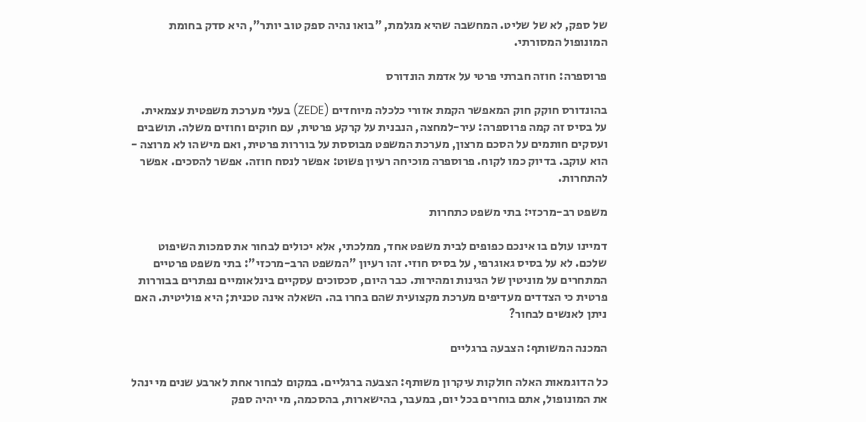של ספק, לא של שליט. המחשבה שהיא מגלמת, "בואו נהיה ספק טוב יותר", היא סדק בחומת המונופול המסורתי.

פרוספרה: חוזה חברתי פרטי על אדמת הונדורס

בהונדורס חוקק חוק המאפשר הקמת אזורי כלכלה מיוחדים (ZEDE) בעלי מערכת משפטית עצמאית. על בסיס זה קמה פרוספרה: עיר-למחצה, הנבנית על קרקע פרטית, עם חוקים וחוזים משלה. תושבים ועסקים חותמים על הסכם מרצון, מערכת המשפט מבוססת על בוררות פרטית, ואם מישהו לא מרוצה - הוא עוקב. בדיוק כמו לקוח. פרוספרה מוכיחה רעיון פשוט: אפשר לנסח חוזה. אפשר להסכים. אפשר להתחרות.

משפט רב-מרכזי: בתי משפט כתחרות

דמיינו עולם בו אינכם כפופים לבית משפט אחד, ממלכתי, אלא יכולים לבחור את סמכות השיפוט שלכם. לא על בסיס גאוגרפי, על בסיס חוזי. זהו רעיון "המשפט הרב-מרכזי": בתי משפט פרטיים המתחרים על מוניטין של הגינות ומהירות. כבר היום, סכסוכים עסקיים בינלאומיים נפתרים בבוררות פרטית כי הצדדים מעדיפים מערכת מקצועית שהם בחרו בה. השאלה אינה טכנית; היא פוליטית. האם ניתן לאנשים לבחור?

המכנה המשותף: הצבעה ברגליים

כל הדוגמאות האלה חולקות עיקרון משותף: הצבעה ברגליים. במקום לבחור אחת לארבע שנים מי ינהל את המונופול, אתם בוחרים בכל יום, במעבר, בהישארות, בהסכמה, מי יהיה ספק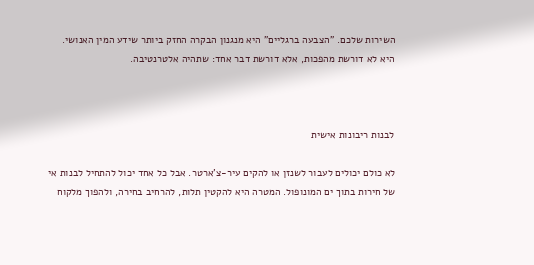השירות שלכם. "הצבעה ברגליים" היא מנגנון הבקרה החזק ביותר שידע המין האנושי. היא לא דורשת מהפכות, אלא דורשת דבר אחד: שתהיה אלטרנטיבה.



לבנות ריבונות אישית

לא כולם יכולים לעבור לשנזן או להקים עיר-צ'ארטר. אבל כל אחד יכול להתחיל לבנות אי של חירות בתוך ים המונופול. המטרה היא להקטין תלות, להרחיב בחירה, ולהפוך מלקוח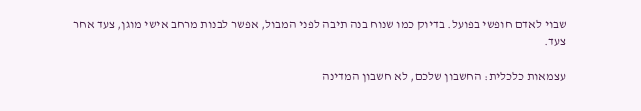שבוי לאדם חופשי בפועל. בדיוק כמו שנוח בנה תיבה לפני המבול, אפשר לבנות מרחב אישי מוגן, צעד אחר צעד.

עצמאות כלכלית: החשבון שלכם, לא חשבון המדינה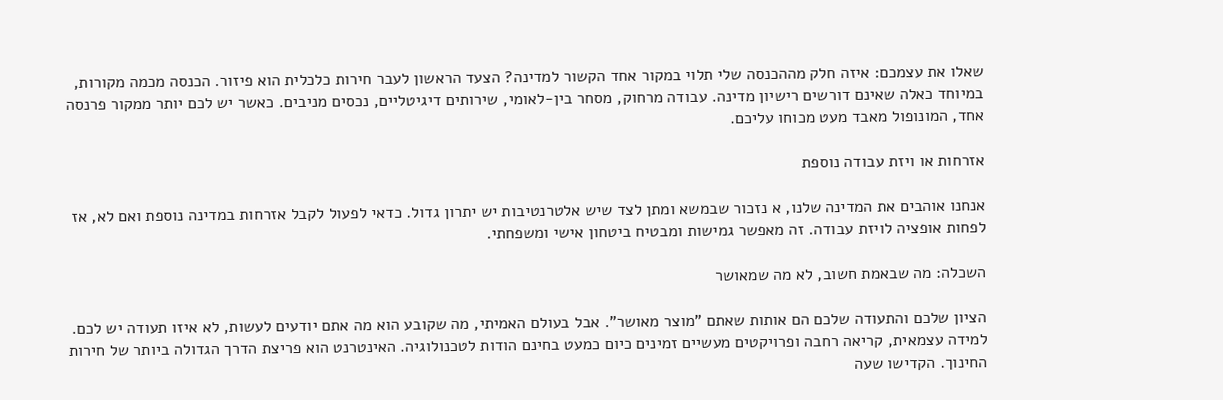שאלו את עצמכם: איזה חלק מההכנסה שלי תלוי במקור אחד הקשור למדינה? הצעד הראשון לעבר חירות כלכלית הוא פיזור. הכנסה מכמה מקורות, במיוחד כאלה שאינם דורשים רישיון מדינה. עבודה מרחוק, מסחר בין-לאומי, שירותים דיגיטליים, נכסים מניבים. כאשר יש לכם יותר ממקור פרנסה אחד, המונופול מאבד מעט מכוחו עליכם.

אזרחות או ויזת עבודה נוספת

אנחנו אוהבים את המדינה שלנו, א נזכור שבמשא ומתן לצד שיש אלטרנטיבות יש יתרון גדול. כדאי לפעול לקבל אזרחות במדינה נוספת ואם לא, אז לפחות אופציה לויזת עבודה. זה מאפשר גמישות ומבטיח ביטחון אישי ומשפחתי.

השכלה: מה שבאמת חשוב, לא מה שמאושר

הציון שלכם והתעודה שלכם הם אותות שאתם "מוצר מאושר". אבל בעולם האמיתי, מה שקובע הוא מה אתם יודעים לעשות, לא איזו תעודה יש לכם. למידה עצמאית, קריאה רחבה ופרויקטים מעשיים זמינים כיום כמעט בחינם הודות לטכנולוגיה. האינטרנט הוא פריצת הדרך הגדולה ביותר של חירות החינוך. הקדישו שעה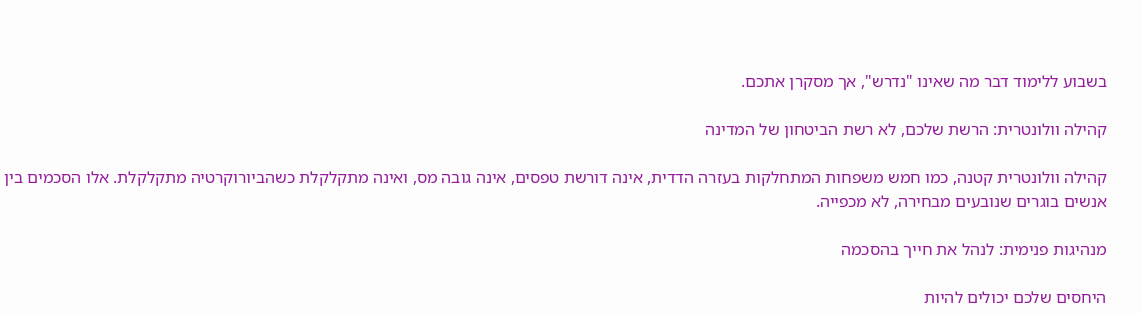בשבוע ללימוד דבר מה שאינו "נדרש", אך מסקרן אתכם.

קהילה וולונטרית: הרשת שלכם, לא רשת הביטחון של המדינה

קהילה וולונטרית קטנה, כמו חמש משפחות המתחלקות בעזרה הדדית, אינה דורשת טפסים, אינה גובה מס, ואינה מתקלקלת כשהביורוקרטיה מתקלקלת. אלו הסכמים בין אנשים בוגרים שנובעים מבחירה, לא מכפייה.

מנהיגות פנימית: לנהל את חייך בהסכמה

היחסים שלכם יכולים להיות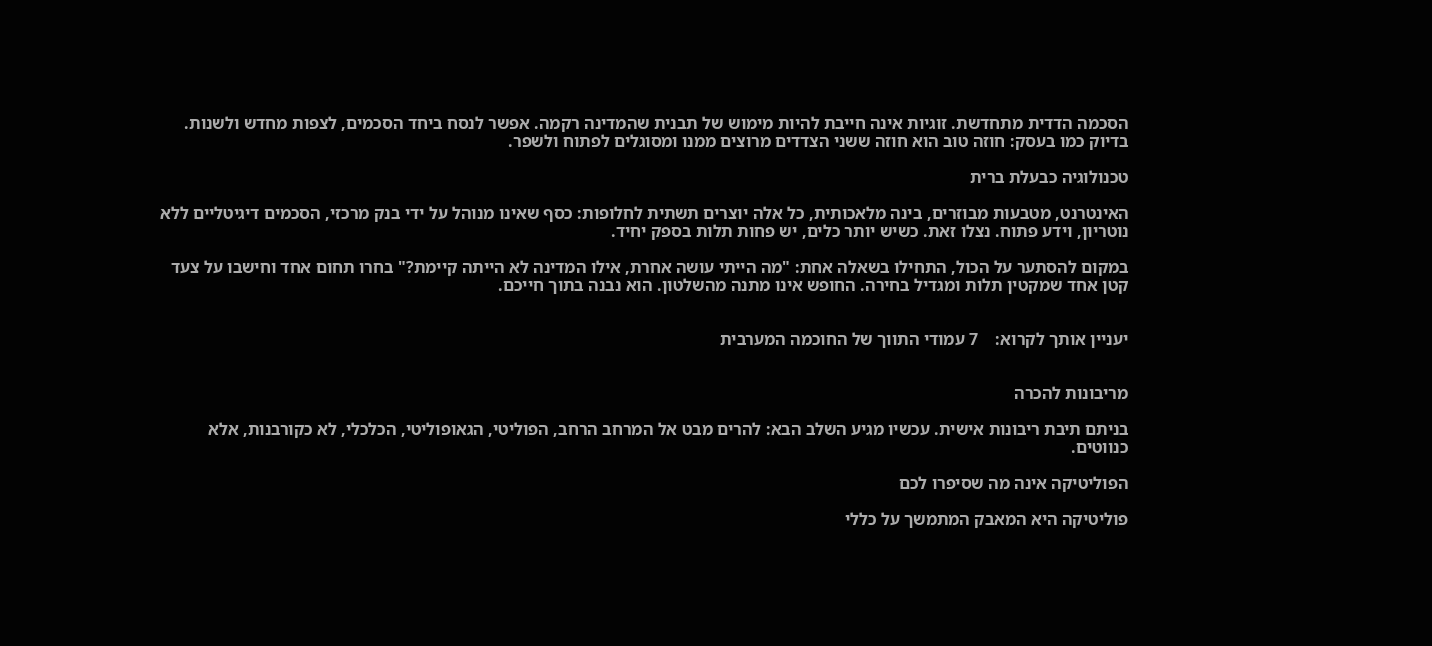הסכמה הדדית מתחדשת. זוגיות אינה חייבת להיות מימוש של תבנית שהמדינה רקמה. אפשר לנסח ביחד הסכמים, לצפות מחדש ולשנות. בדיוק כמו בעסק: חוזה טוב הוא חוזה ששני הצדדים מרוצים ממנו ומסוגלים לפתוח ולשפר.

טכנולוגיה כבעלת ברית

האינטרנט, מטבעות מבוזרים, בינה מלאכותית, כל אלה יוצרים תשתית לחלופות: כסף שאינו מנוהל על ידי בנק מרכזי, הסכמים דיגיטליים ללא נוטריון, וידע פתוח. נצלו זאת. כשיש יותר כלים, יש פחות תלות בספק יחיד.

במקום להסתער על הכול, התחילו בשאלה אחת: "מה הייתי עושה אחרת, אילו המדינה לא הייתה קיימת?" בחרו תחום אחד וחישבו על צעד קטן אחד שמקטין תלות ומגדיל בחירה. החופש אינו מתנה מהשלטון. הוא נבנה בתוך חייכם.


יעניין אותך לקרוא:    7 עמודי התווך של החוכמה המערבית


מריבונות להכרה

בניתם תיבת ריבונות אישית. עכשיו מגיע השלב הבא: להרים מבט אל המרחב הרחב, הפוליטי, הגאופוליטי, הכלכלי, לא כקורבנות, אלא כנווטים.

הפוליטיקה אינה מה שסיפרו לכם

פוליטיקה היא המאבק המתמשך על כללי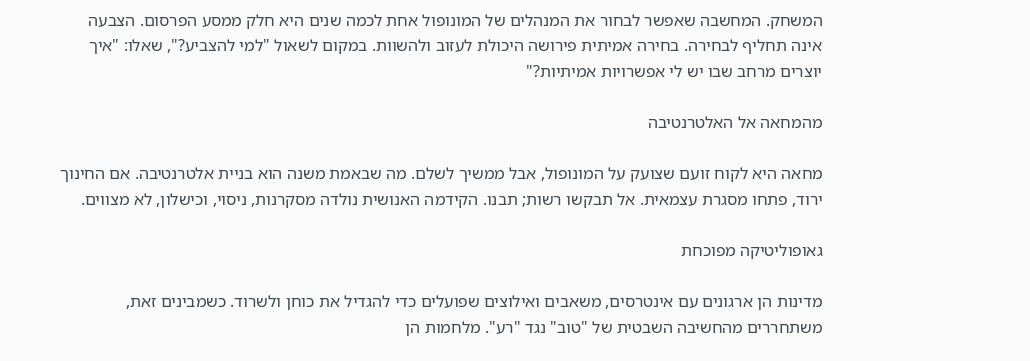המשחק. המחשבה שאפשר לבחור את המנהלים של המונופול אחת לכמה שנים היא חלק ממסע הפרסום. הצבעה אינה תחליף לבחירה. בחירה אמיתית פירושה היכולת לעזוב ולהשוות. במקום לשאול "למי להצביע?", שאלו: "איך יוצרים מרחב שבו יש לי אפשרויות אמיתיות?"

מהמחאה אל האלטרנטיבה

מחאה היא לקוח זועם שצועק על המונופול, אבל ממשיך לשלם. מה שבאמת משנה הוא בניית אלטרנטיבה. אם החינוך ירוד, פתחו מסגרת עצמאית. אל תבקשו רשות; תבנו. הקידמה האנושית נולדה מסקרנות, ניסוי, וכישלון, לא מצווים.

גאופוליטיקה מפוכחת

מדינות הן ארגונים עם אינטרסים, משאבים ואילוצים שפועלים כדי להגדיל את כוחן ולשרוד. כשמבינים זאת, משתחררים מהחשיבה השבטית של "טוב" נגד "רע". מלחמות הן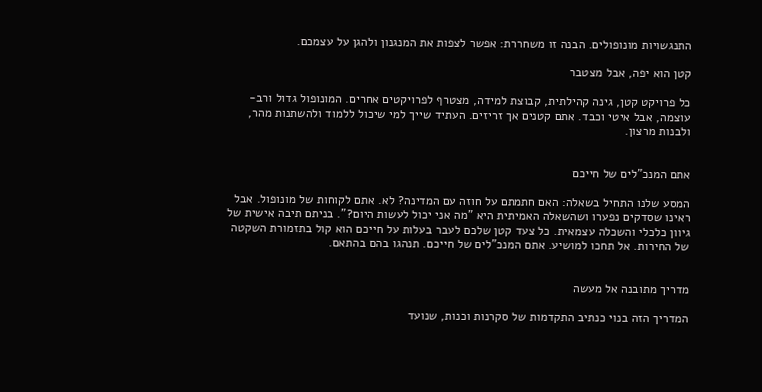התנגשויות מונופולים. הבנה זו משחררת: אפשר לצפות את המנגנון ולהגן על עצמכם.

קטן הוא יפה, אבל מצטבר

כל פרויקט קטן, גינה קהילתית, קבוצת למידה, מצטרף לפרויקטים אחרים. המונופול גדול ורב-עוצמה, אבל איטי וכבד. אתם קטנים אך זריזים. העתיד שייך למי שיכול ללמוד ולהשתנות מהר, ולבנות מרצון.


אתם המנכ"לים של חייכם

המסע שלנו התחיל בשאלה: האם חתמתם על חוזה עם המדינה? לא. אתם לקוחות של מונופול. אבל ראינו שסדקים נפערו ושהשאלה האמיתית היא "מה אני יכול לעשות היום?". בניתם תיבה אישית של גיוון כלכלי והשכלה עצמאית. כל צעד קטן שלכם לעבר בעלות על חייכם הוא קול בתזמורת השקטה של החירות. אל תחכו למושיע. אתם המנכ"לים של חייכם. תנהגו בהם בהתאם.


מדריך מתובנה אל מעשה

המדריך הזה בנוי כנתיב התקדמות של סקרנות וכנות, שנועד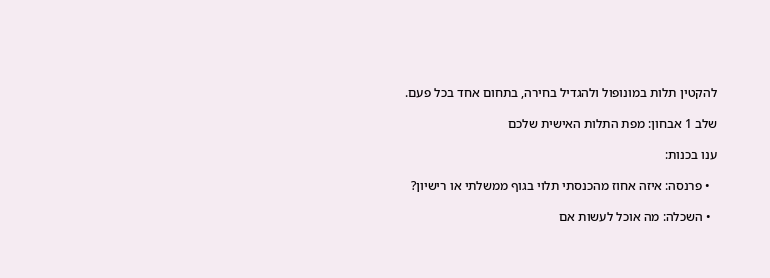להקטין תלות במונופול ולהגדיל בחירה, בתחום אחד בכל פעם.

שלב 1 אבחון: מפת התלות האישית שלכם

ענו בכנות:

  • פרנסה: איזה אחוז מהכנסתי תלוי בגוף ממשלתי או רישיון?

  • השכלה: מה אוכל לעשות אם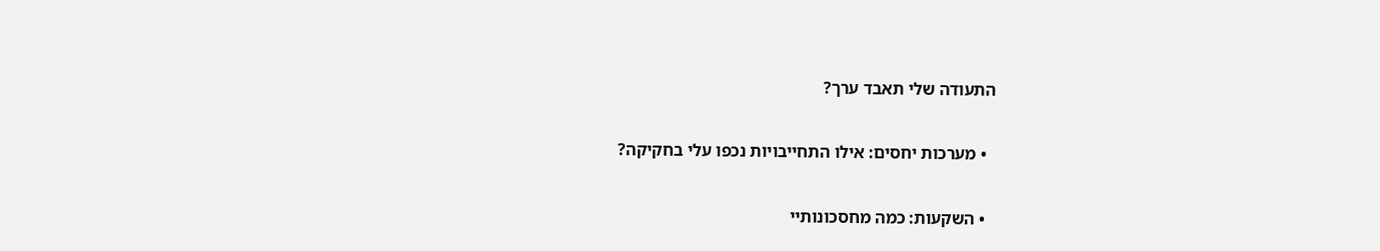התעודה שלי תאבד ערך?

  • מערכות יחסים: אילו התחייבויות נכפו עלי בחקיקה?

  • השקעות: כמה מחסכונותיי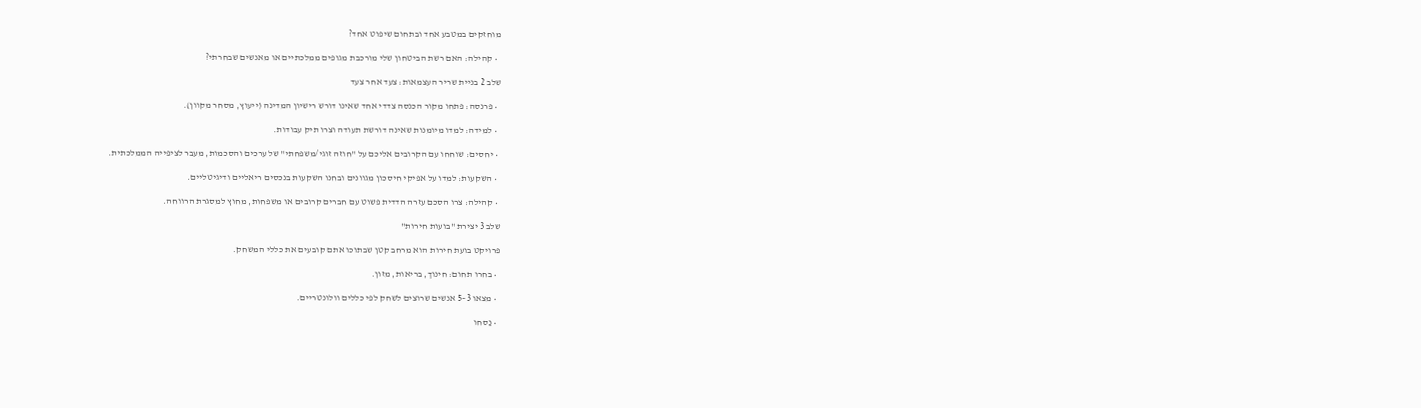מוחזקים במטבע אחד ובתחום שיפוט אחד?

  • קהילה: האם רשת הביטחון שלי מורכבת מגופים ממלכתיים או מאנשים שבחרתי?

שלב 2 בניית שריר העצמאות: צעד אחר צעד

  • פרנסה: פתחו מקור הכנסה צדדי אחד שאינו דורש רישיון המדינה (ייעוץ, מסחר מקוון).

  • למידה: למדו מיומנות שאינה דורשת תעודה וצרו תיק עבודות.

  • יחסים: שוחחו עם הקרובים אליכם על "חוזה זוגי/משפחתי" של ערכים והסכמות, מעבר לציפייה הממלכתית.

  • השקעות: למדו על אפיקי חיסכון מגוונים ובחנו השקעות בנכסים ריאליים ודיגיטליים.

  • קהילה: צרו הסכם עזרה הדדית פשוט עם חברים קרובים או משפחות, מחוץ למסגרת הרווחה.

שלב 3 יצירת "בועות חירות"

פרויקט בועת חירות הוא מרחב קטן שבתוכו אתם קובעים את כללי המשחק.

  • בחרו תחום: חינוך, בריאות, מזון.

  • מצאו 3–5 אנשים שרוצים לשחק לפי כללים וולונטריים.

  • נַסחו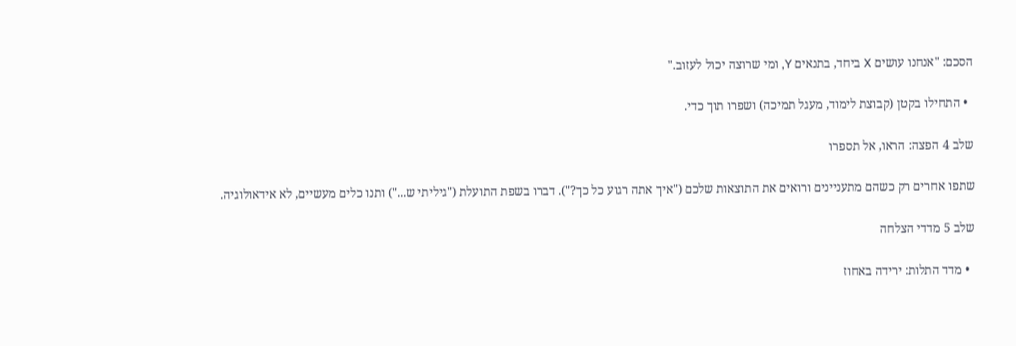הסכם: "אנחנו עושים X ביחד, בתנאים Y, ומי שרוצה יכול לעזוב."

  • התחילו בקטן (קבוצת לימוד, מעגל תמיכה) ושפרו תוך כדי.

שלב 4 הפצה: הראו, אל תספרו

שתפו אחרים רק כשהם מתעניינים ורואים את התוצאות שלכם ("איך אתה רגוע כל כך?"). דברו בשפת התועלת ("גיליתי ש...") ותנו כלים מעשיים, לא אידאולוגיה.

שלב 5 מדדי הצלחה

  • מדד התלות: ירידה באחוז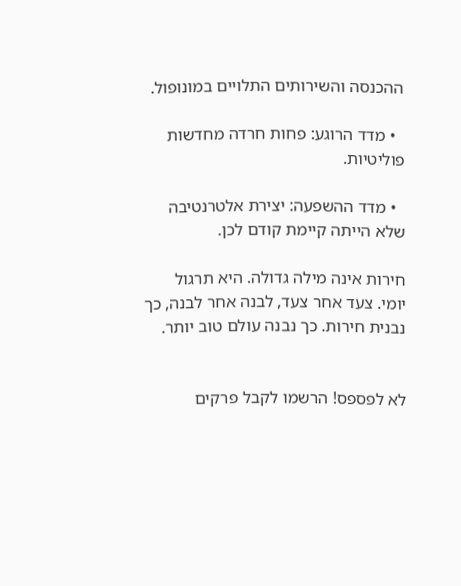ההכנסה והשירותים התלויים במונופול.

  • מדד הרוגע: פחות חרדה מחדשות פוליטיות.

  • מדד ההשפעה: יצירת אלטרנטיבה שלא הייתה קיימת קודם לכן.

חירות אינה מילה גדולה. היא תרגול יומי. צעד אחר צעד, לבנה אחר לבנה, כך נבנית חירות. כך נבנה עולם טוב יותר.


לא לפספס! הרשמו לקבל פרקים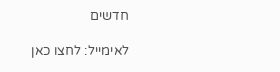חדשים

לאימייל: לחצו כאן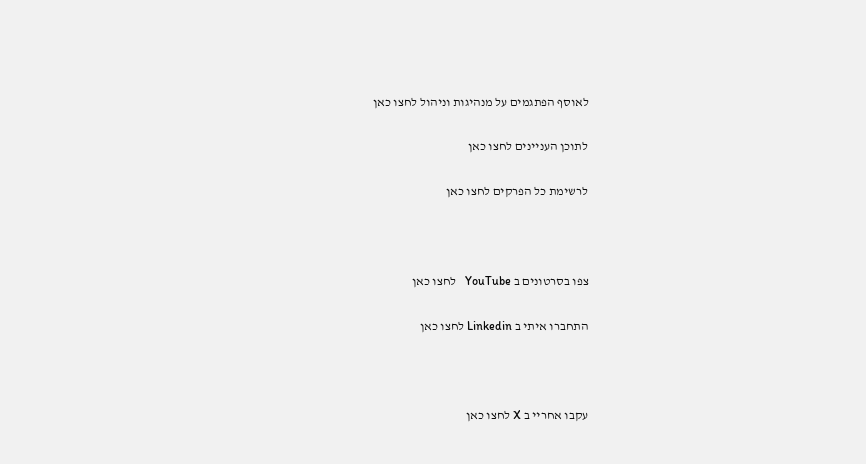לאוסף הפתגמים על מנהיגות וניהול לחצו כאן

לתוכן העניינים לחצו כאן

לרשימת כל הפרקים לחצו כאן



צפו בסרטונים ב YouTube   לחצו כאן

התחברו איתי ב Linkedin לחצו כאן



עקבו אחריי ב X לחצו כאן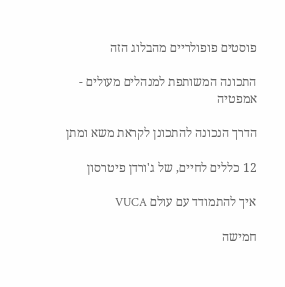פוסטים פופולריים מהבלוג הזה

התכונה המשותפת למנהלים מעולים - אמפטיה

הדרך הנכונה להתכונן לקראת משא ומתן

12 כללים לחיים, של ג'ורדן פיטרסון

איך להתמודד עם עולם VUCA

חמישה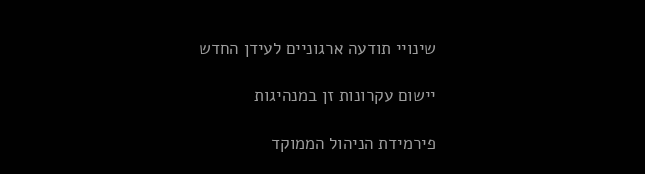שינויי תודעה ארגוניים לעידן החדש

יישום עקרונות זן במנהיגות

פירמידת הניהול הממוקד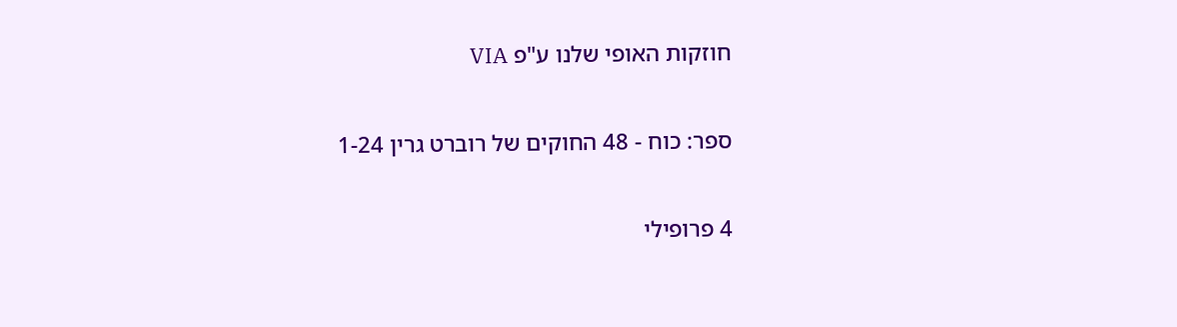חוזקות האופי שלנו ע"פ VIA

ספר: כוח - 48 החוקים של רוברט גרין 1-24

4 פרופילי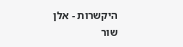היקשרות - אלן שור